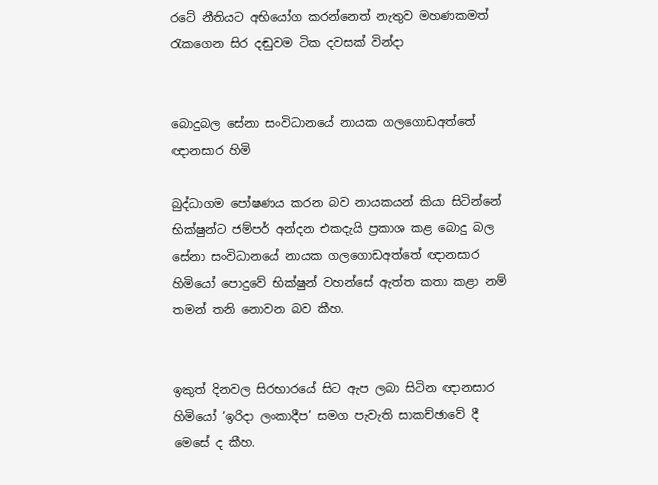රටේ නීතියට අභියෝග කරන්නෙත් නැතුව මහණකමත් රැකගෙන සිර දඬුවම ටික දවසක් වින්දා


බොදුබල සේනා සංවිධානයේ නායක ගලගොඩඅත්තේ ඥානසාර හිමි

බුද්ධාගම පෝෂණය කරන බව නායකයන් කියා සිටින්නේ භික්ෂුන්ට ජම්පර් අන්දන එකදැයි ප්‍රකාශ කළ බොදු බල සේනා සංවිධානයේ නායක ගලගොඩඅත්තේ ඥානසාර හිමියෝ පොදුවේ භික්ෂුන් වහන්සේ ඇත්ත කතා කළා නම් තමන් තනි නොවන බව කීහ.


ඉකුත් දිනවල සිරභාරයේ සිට ඇප ලබා සිටින ඥානසාර හිමියෝ ‘ඉරිදා ලංකාදීප’ සමග පැවැති සාකච්ඡාවේ දී මෙසේ ද කීහ.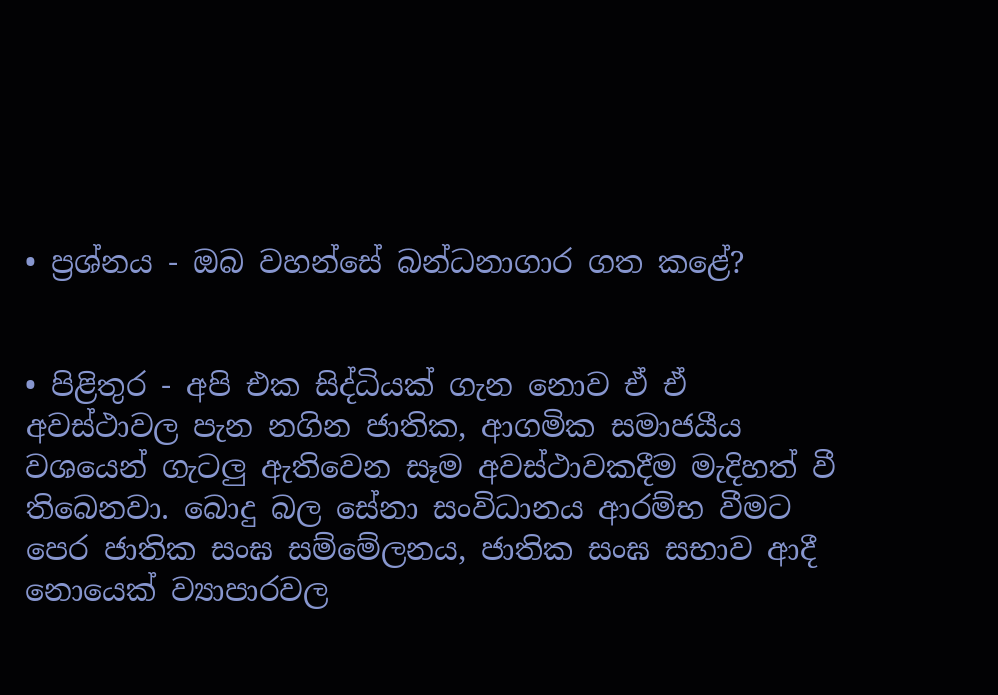• ප්‍රශ්නය - ඔබ වහන්සේ බන්ධනාගාර ගත කළේ?


• පිළිතුර - අපි එක සිද්ධියක් ගැන නොව ඒ ඒ අවස්ථාවල පැන නගින ජාතික, ආගමික සමාජයීය වශයෙන් ගැටලු ඇතිවෙන සෑම අවස්ථාවකදීම මැදිහත් වී තිබෙනවා. බොදු බල සේනා සංවිධානය ආරම්භ වීමට පෙර ජාතික සංඝ සම්මේලනය, ජාතික සංඝ සභාව ආදී නොයෙක් ව්‍යාපාරවල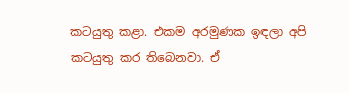කටයුතු කළා. එකම අරමුණක ඉඳලා අපි කටයුතු කර තිබෙනවා. ඒ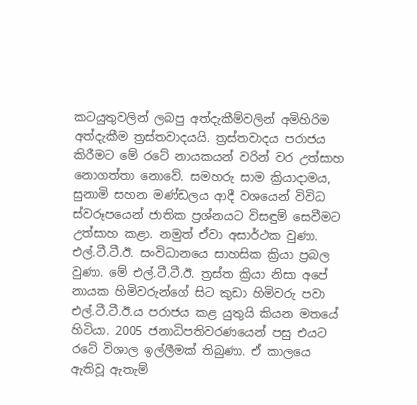කටයුතුවලින් ලබපු අත්දැකීම්වලින් අමිහිරිම අත්දැකීම ත්‍රස්තවාදයයි. ත්‍රස්තවාදය පරාජය කිරීමට මේ රටේ නායකයන් වරින් වර උත්සාහ නොගත්තා නොවේ. සමහරු සාම ක්‍රියාදාමය, සුනාමි සහන මණ්ඩලය ආදී වශයෙන් විවිධ ස්වරූපයෙන් ජාතික ප්‍රශ්නයට විසඳුම් සෙවීමට උත්සාහ කළා. නමුත් ඒවා අසාර්ථක වුණා. එල්.ටී.ටී.ඊ. සංවිධානයෙ සාහසික ක්‍රියා ප්‍රබල වුණා. මේ එල්.ටී.ටී.ඊ. ත්‍රස්ත ක්‍රියා නිසා අපේ නායක හිමිවරුන්ගේ සිට කුඩා හිමිවරු පවා එල්.ටී.ටී.ඊ.ය පරාජය කළ යුතුයි කියන මතයේ හිටියා. 2005 ජනාධිපතිවරණයෙන් පසු එයට රටේ විශාල ඉල්ලීමක් තිබුණා. ඒ කාලයෙ ඇතිවූ ඇතැම්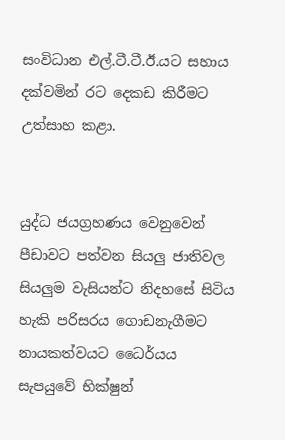සංවිධාන එල්.ටී.ටී.ඊ.යට සහාය දක්වමින් රට දෙකඩ කිරීමට උත්සාහ කළා.


යුද්ධ ජයග්‍රහණය වෙනුවෙන් පීඩාවට පත්වන සියලු ජාතිවල සියලුම වැසියන්ට නිදහසේ සිටිය හැකි පරිසරය ගොඩනැගීමට නායකත්වයට ධෛර්යය සැපයුවේ භික්ෂුන්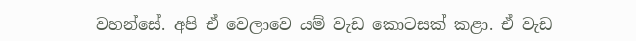වහන්සේ. අපි ඒ වෙලාවෙ යම් වැඩ කොටසක් කළා. ඒ වැඩ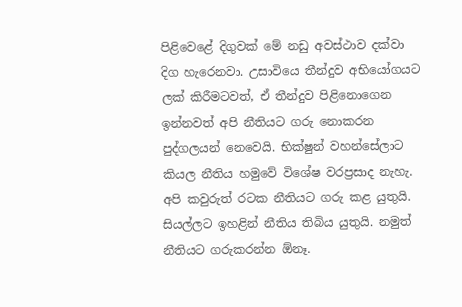පිළිවෙළේ දිගුවක් මේ නඩු අවස්ථාව දක්වා දිග හැරෙනවා. උසාවියෙ තීන්දුව අභියෝගයට ලක් කිරීමටවත්, ඒ තීන්දුව පිළිනොගෙන ඉන්නවත් අපි නීතියට ගරු නොකරන පුද්ගලයන් නෙවෙයි. භික්ෂුන් වහන්සේලාට කියල නීතිය හමුවේ විශේෂ වරප්‍රසාද නැහැ. අපි කවුරුත් රටක නීතියට ගරු කළ යුතුයි. සියල්ලට ඉහළින් නීතිය තිබිය යුතුයි. නමුත් නීතියට ගරුකරන්න ඕනෑ.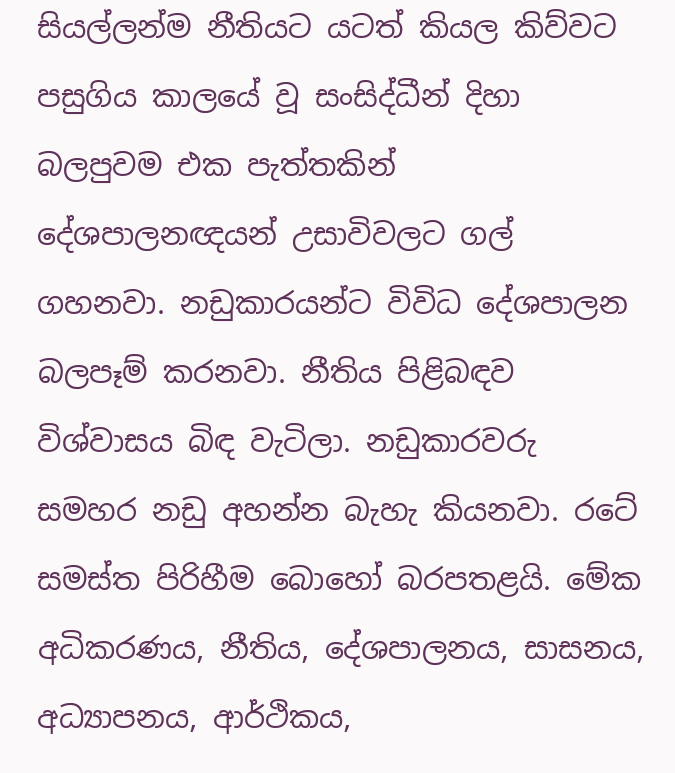සියල්ලන්ම නීතියට යටත් කියල කිව්වට පසුගිය කාලයේ වූ සංසිද්ධීන් දිහා බලපුවම එක පැත්තකින් දේශපාලනඥයන් උසාවිවලට ගල් ගහනවා. නඩුකාරයන්ට විවිධ දේශපාලන බලපෑම් කරනවා. නීතිය පිළිබඳව විශ්වාසය බිඳ වැටිලා. නඩුකාරවරු සමහර නඩු අහන්න බැහැ කියනවා. රටේ සමස්ත පිරිහීම බොහෝ බරපතළයි. මේක අධිකරණය, නීතිය, දේශපාලනය, සාසනය, අධ්‍යාපනය, ආර්ථිකය,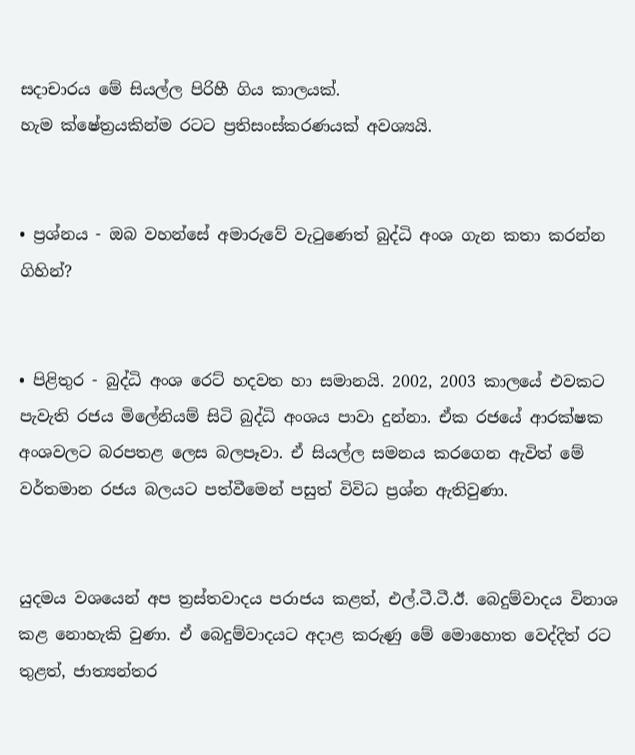සදාචාරය මේ සියල්ල පිරිහී ගිය කාලයක්.
හැම ක්ෂේත්‍රයකින්ම රටට ප්‍රතිසංස්කරණයක් අවශ්‍යයි.


• ප්‍රශ්නය - ඔබ වහන්සේ අමාරුවේ වැටුණෙත් බුද්ධි අංශ ගැන කතා කරන්න ගිහින්?


• පිළිතුර - බුද්ධි අංශ රෙට් හදවත හා සමානයි. 2002, 2003 කාලයේ එවකට පැවැති රජය මිලේනියම් සිටි බුද්ධි අංශය පාවා දුන්නා. ඒක රජයේ ආරක්ෂක අංශවලට බරපතළ ලෙස බලපෑවා. ඒ සියල්ල සමනය කරගෙන ඇවිත් මේ වර්තමාන රජය බලයට පත්වීමෙන් පසුත් විවිධ ප්‍රශ්න ඇතිවුණා.


යුදමය වශයෙන් අප ත්‍රස්තවාදය පරාජය කළත්, එල්.ටී.ටී.ඊ. බෙදුම්වාදය විනාශ කළ නොහැකි වුණා. ඒ බෙදුම්වාදයට අදාළ කරුණු මේ මොහොත වෙද්දිත් රට තුළත්, ජාත්‍යන්තර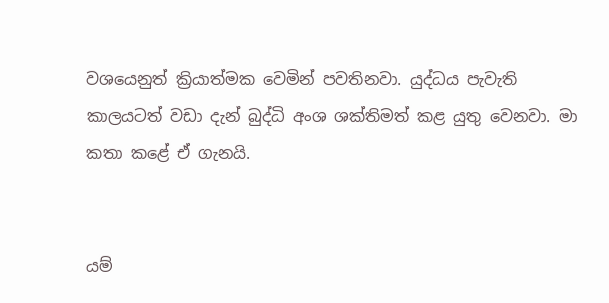වශයෙනුත් ක්‍රියාත්මක වෙමින් පවතිනවා. යුද්ධය පැවැති කාලයටත් වඩා දැන් බුද්ධි අංශ ශක්තිමත් කළ යුතු වෙනවා. මා කතා කළේ ඒ ගැනයි.


යම්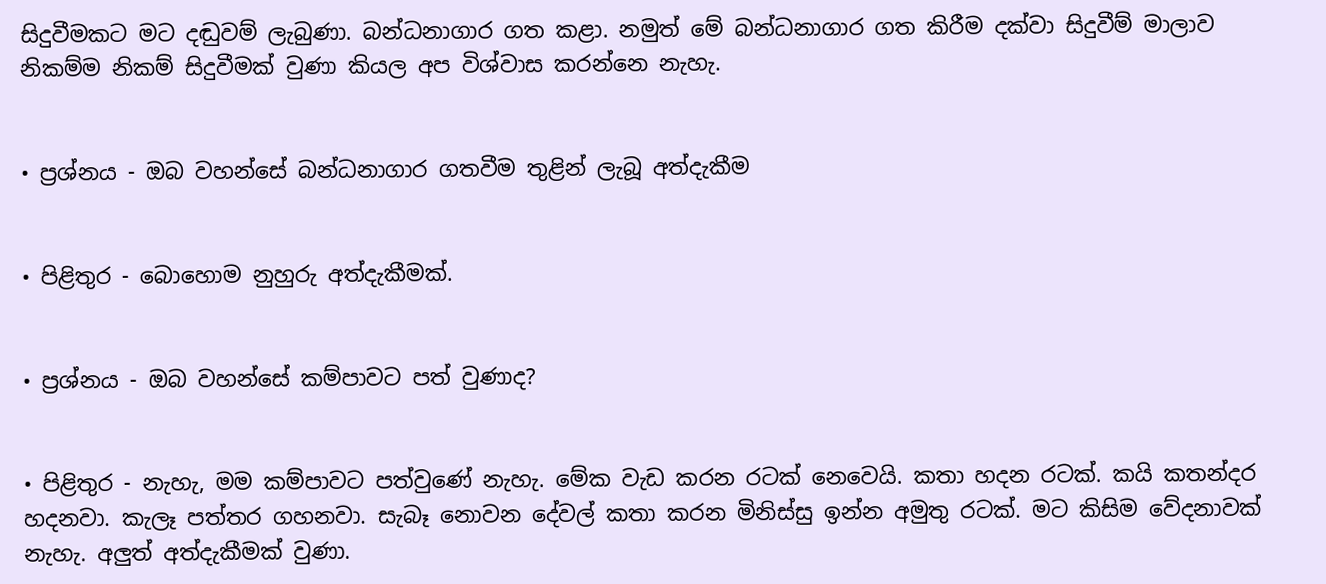සිදුවීමකට මට දඬුවම් ලැබුණා. බන්ධනාගාර ගත කළා. නමුත් මේ බන්ධනාගාර ගත කිරීම දක්වා සිදුවීම් මාලාව නිකම්ම නිකම් සිදුවීමක් වුණා කියල අප විශ්වාස කරන්නෙ නැහැ.


• ප්‍රශ්නය - ඔබ වහන්සේ බන්ධනාගාර ගතවීම තුළින් ලැබූ අත්දැකීම


• පිළිතුර - බොහොම නුහුරු අත්දැකීමක්.


• ප්‍රශ්නය - ඔබ වහන්සේ කම්පාවට පත් වුණාද?


• පිළිතුර - නැහැ, මම කම්පාවට පත්වුණේ නැහැ. මේක වැඩ කරන රටක් නෙවෙයි. කතා හදන රටක්. කයි කතන්දර හදනවා. කැලෑ පත්තර ගහනවා. සැබෑ නොවන දේවල් කතා කරන මිනිස්සු ඉන්න අමුතු රටක්. මට කිසිම වේදනාවක් නැහැ. අලුත් අත්දැකීමක් වුණා.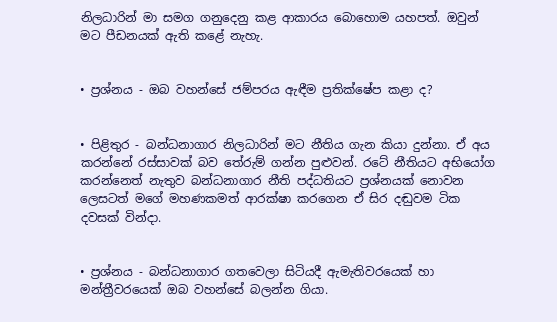නිලධාරින් මා සමග ගනුදෙනු කළ ආකාරය බොහොම යහපත්. ඔවුන් මට පීඩනයක් ඇති කළේ නැහැ.


• ප්‍රශ්නය - ඔබ වහන්සේ ජම්පරය ඇඳීම ප්‍රතික්ෂේප කළා ද?


• පිළිතුර - බන්ධනාගාර නිලධාරින් මට නීතිය ගැන කියා දුන්නා. ඒ අය කරන්නේ රස්සාවක් බව තේරුම් ගන්න පුළුවන්. රටේ නීතියට අභියෝග කරන්නෙත් නැතුව බන්ධනාගාර නීති පද්ධතියට ප්‍රශ්නයක් නොවන ලෙසටත් මගේ මහණකමත් ආරක්ෂා කරගෙන ඒ සිර දඬුවම ටික දවසක් වින්දා.


• ප්‍රශ්නය - බන්ධනාගාර ගතවෙලා සිටියදී ඇමැතිවරයෙක් හා මන්ත්‍රීවරයෙක් ඔබ වහන්සේ බලන්න ගියා.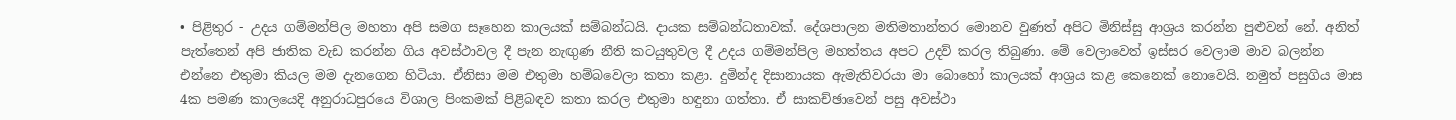• පිළිතුර - උදය ගම්මන්පිල මහතා අපි සමග සෑහෙන කාලයක් සම්බන්ධයි. දායක සම්බන්ධතාවක්. දේශපාලන මතිමතාන්තර මොනව වුණත් අපිට මිනිස්සු ආශ්‍රය කරන්න පුළුවන් නේ. අනිත් පැත්තෙන් අපි ජාතික වැඩ කරන්න ගිය අවස්ථාවල දී පැන නැඟුණ නීති කටයුතුවල දී උදය ගම්මන්පිල මහත්තය අපට උදව් කරල තිබුණා. මේ වෙලාවෙත් ඉස්සර වෙලාම මාව බලන්න එන්නෙ එතුමා කියල මම දැනගෙන හිටියා. ඒනිසා මම එතුමා හම්බවෙලා කතා කළා. දුමින්ද දිසානායක ඇමැතිවරයා මා බොහෝ කාලයක් ආශ්‍රය කළ කෙනෙක් නොවෙයි. නමුත් පසුගිය මාස 4ක පමණ කාලයෙදි අනුරාධපුරයෙ විශාල පිංකමක් පිළිබඳව කතා කරල එතුමා හඳුනා ගත්තා. ඒ සාකච්ඡාවෙන් පසු අවස්ථා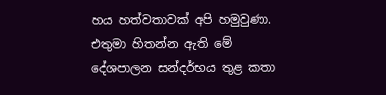හය හත්වතාවක් අපි හමුවුණා. එතුමා හිතන්න ඇති මේ දේශපාලන සන්දර්භය තුළ කතා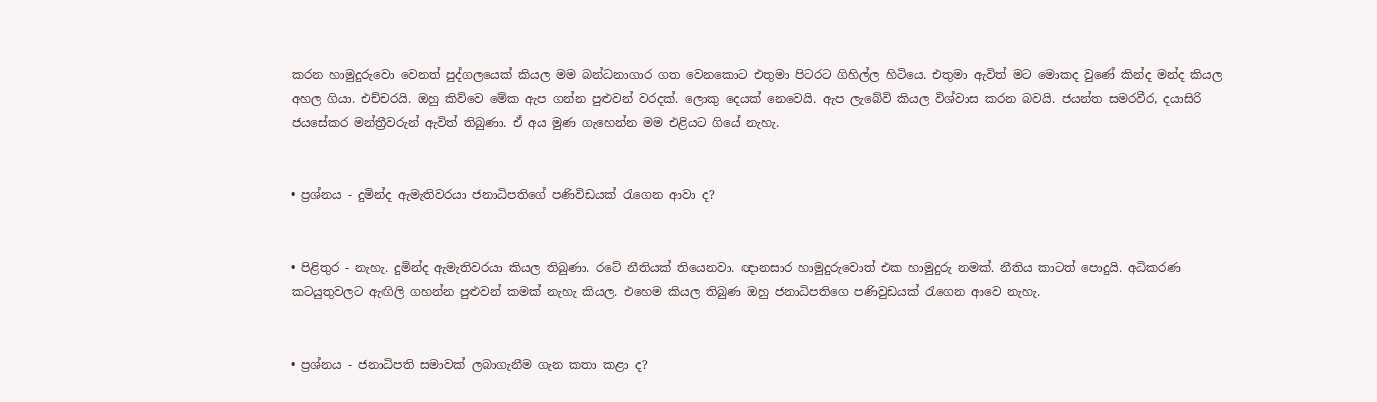කරන හාමුදුරුවො වෙනත් පුද්ගලයෙක් කියල මම බන්ධනාගාර ගත වෙනකොට එතුමා පිටරට ගිහිල්ල හිටියෙ. එතුමා ඇවිත් මට මොකද වුණේ කින්ද මන්ද කියල අහල ගියා. එච්චරයි. ඔහු කිව්වෙ මේක ඇප ගන්න පුළුවන් වරදක්. ලොකු දෙයක් නෙවෙයි. ඇප ලැබේවි කියල විශ්වාස කරන බවයි. ජයන්ත සමරවීර, දයාසිරි ජයසේකර මන්ත්‍රීවරුන් ඇවිත් තිබුණා. ඒ අය මුණ ගැහෙන්න මම එළියට ගියේ නැහැ.


• ප්‍රශ්නය - දුමින්ද ඇමැතිවරයා ජනාධිපතිගේ පණිවිඩයක් රැගෙන ආවා ද?


• පිළිතුර - නැහැ. දුමින්ද ඇමැතිවරයා කියල තිබුණා. රටේ නීතියක් තියෙනවා. ඥානසාර හාමුදුරුවොත් එක හාමුදුරු නමක්. නීතිය කාටත් පොදුයි. අධිකරණ කටයුතුවලට ඇඟිලි ගහන්න පුළුවන් කමක් නැහැ කියල. එහෙම කියල තිබුණ ඔහු ජනාධිපතිගෙ පණිවුඩයක් රැගෙන ආවෙ නැහැ.


• ප්‍රශ්නය - ජනාධිපති සමාවක් ලබාගැනීම ගැන කතා කළා ද?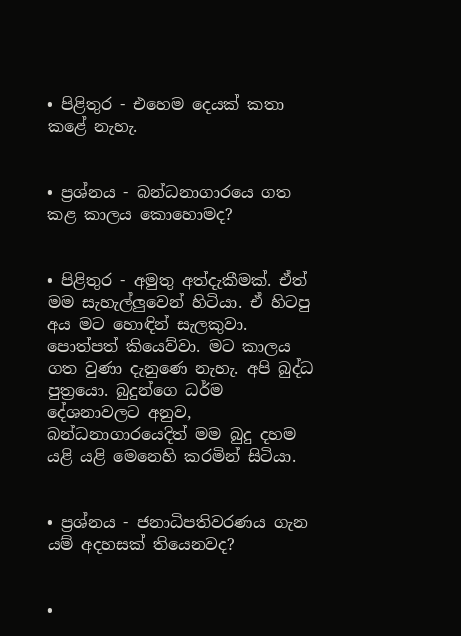• පිළිතුර - එහෙම දෙයක් කතා කළේ නැහැ.


• ප්‍රශ්නය - බන්ධනාගාරයෙ ගත කළ කාලය කොහොමද?


• පිළිතුර - අමුතු අත්දැකීමක්. ඒත් මම සැහැල්ලුවෙන් හිටියා. ඒ හිටපු අය මට හොඳින් සැලකුවා. පොත්පත් කියෙව්වා. මට කාලය ගත වුණා දැනුණෙ නැහැ. අපි බුද්ධ පුත්‍රයො. බුදුන්ගෙ ධර්ම දේශනාවලට අනුව, බන්ධනාගාරයෙදිත් මම බුදු දහම යළි යළි මෙනෙහි කරමින් සිටියා.


• ප්‍රශ්නය - ජනාධිපතිවරණය ගැන යම් අදහසක් තියෙනවද?


•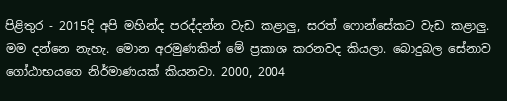පිළිතුර - 2015දි අපි මහින්ද පරද්දන්න වැඩ කළාලු, සරත් ෆොන්සේකට වැඩ කළාලු. මම දන්නෙ නැහැ. මොන අරමුණකින් මේ ප්‍රකාශ කරනවද කියලා. බොදුබල සේනාව ගෝඨාභයගෙ නිර්මාණයක් කියනවා. 2000, 2004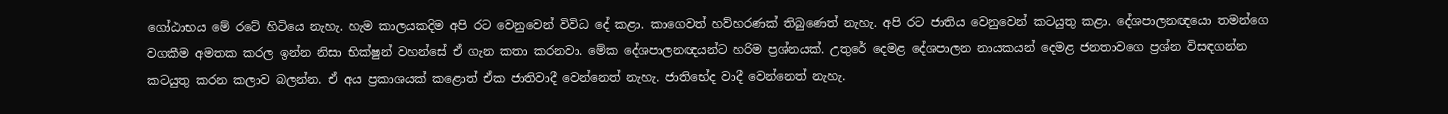ගෝඨාභය මේ රටේ හිටියෙ නැහැ. හැම කාලයකදිම අපි රට වෙනුවෙන් විවිධ දේ කළා. කාගෙවත් හව්හරණක් තිබුණෙත් නැහැ. අපි රට ජාතිය වෙනුවෙන් කටයුතු කළා. දේශපාලනඥයො තමන්ගෙ වගකීම අමතක කරල ඉන්න නිසා භික්ෂුන් වහන්සේ ඒ ගැන කතා කරනවා. මේක දේශපාලනඥයන්ට හරිම ප්‍රශ්නයක්. උතුරේ දෙමළ දේශපාලන නායකයන් දෙමළ ජනතාවගෙ ප්‍රශ්න විසඳගන්න කටයුතු කරන කලාව බලන්න. ඒ අය ප්‍රකාශයක් කළොත් ඒක ජාතිවාදී වෙන්නෙත් නැහැ. ජාතිභේද වාදී වෙන්නෙත් නැහැ.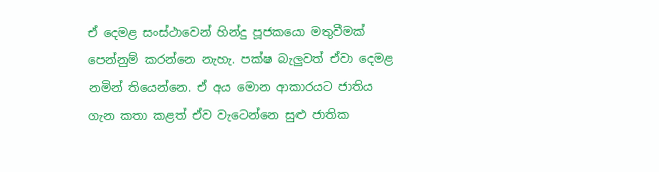ඒ දෙමළ සංස්ථාවෙන් හින්දු පූජකයො මතුවීමක් පෙන්නුම් කරන්නෙ නැහැ. පක්ෂ බැලුවත් ඒවා දෙමළ නමින් තියෙන්නෙ. ඒ අය මොන ආකාරයට ජාතිය ගැන කතා කළත් ඒව වැටෙන්නෙ සුළු ජාතික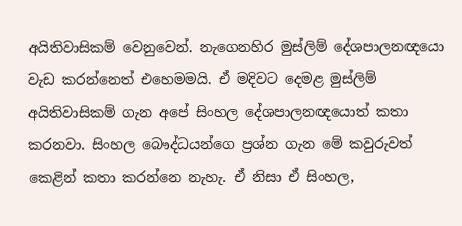අයිතිවාසිකම් වෙනුවෙන්. නැගෙනහිර මුස්ලිම් දේශපාලනඥයො වැඩ කරන්නෙත් එහෙමමයි. ඒ මදිවට දෙමළ මුස්ලිම් අයිතිවාසිකම් ගැන අපේ සිංහල දේශපාලනඥයොත් කතා කරනවා. සිංහල බෞද්ධයන්ගෙ ප්‍රශ්න ගැන මේ කවුරුවත් කෙළින් කතා කරන්නෙ නැහැ. ඒ නිසා ඒ සිංහල,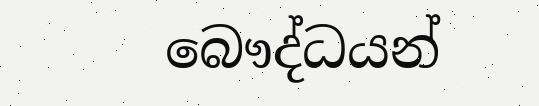බෞද්ධයන්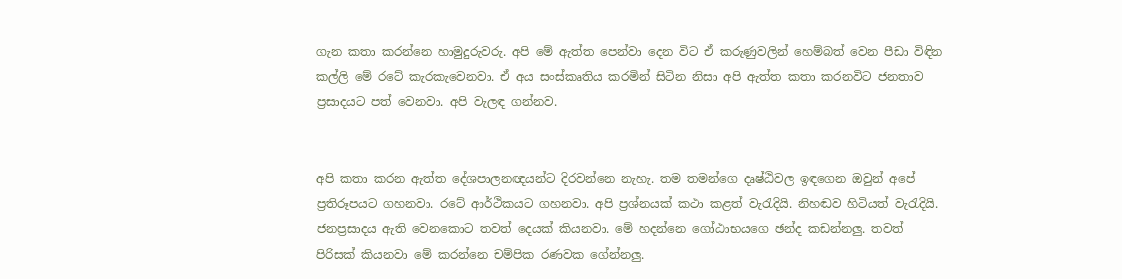ගැන කතා කරන්නෙ හාමුදුරුවරු. අපි මේ ඇත්ත පෙන්වා දෙන විට ඒ කරුණුවලින් හෙම්බත් වෙන පීඩා විඳින කල්ලි මේ රටේ කැරකැවෙනවා. ඒ අය සංස්කෘතිය කරමින් සිටින නිසා අපි ඇත්ත කතා කරනවිට ජනතාව ප්‍රසාදයට පත් වෙනවා. අපි වැලඳ ගන්නව.


අපි කතා කරන ඇත්ත දේශපාලනඥයන්ට දිරවන්නෙ නැහැ. තම තමන්ගෙ දෘෂ්ඨිවල ඉඳගෙන ඔවුන් අපේ ප්‍රතිරූපයට ගහනවා. රටේ ආර්ථිකයට ගහනවා. අපි ප්‍රශ්නයක් කථා කළත් වැරැදියි. නිහඬව හිටියත් වැරැදියි. ජනප්‍රසාදය ඇති වෙනකොට තවත් දෙයක් කියනවා. මේ හදන්නෙ ගෝඨාභයගෙ ඡන්ද කඩන්නලු. තවත් පිරිසක් කියනවා මේ කරන්නෙ චම්පික රණවක ගේන්නලු.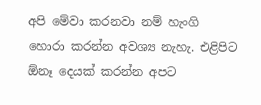අපි මේවා කරනවා නම් හැංගි හොරා කරන්න අවශ්‍ය නැහැ. එළිපිට ඕනෑ දෙයක් කරන්න අපට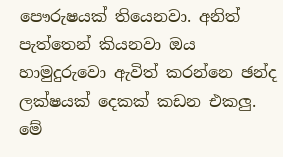පෞරුෂයක් තියෙනවා. අනිත් පැත්තෙන් කියනවා ඔය හාමුදුරුවො ඇවිත් කරන්නෙ ඡන්ද ලක්ෂයක් දෙකක් කඩන එකලු. මේ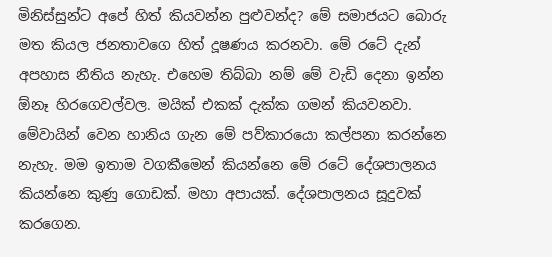මිනිස්සුන්ට අපේ හිත් කියවන්න පුළුවන්ද? මේ සමාජයට බොරු මත කියල ජනතාවගෙ හිත් දූෂණය කරනවා. මේ රටේ දැන් අපහාස නීතිය නැහැ. එහෙම තිබ්බා නම් මේ වැඩි දෙනා ඉන්න ඕනෑ හිරගෙවල්වල. මයික් එකක් දැක්ක ගමන් කියවනවා. මේවායින් වෙන හානිය ගැන මේ පව්කාරයො කල්පනා කරන්නෙ නැහැ. මම ඉතාම වගකීමෙන් කියන්නෙ මේ රටේ දේශපාලනය කියන්නෙ කුණු ගොඩක්. මහා අපායක්. දේශපාලනය සූදුවක් කරගෙන.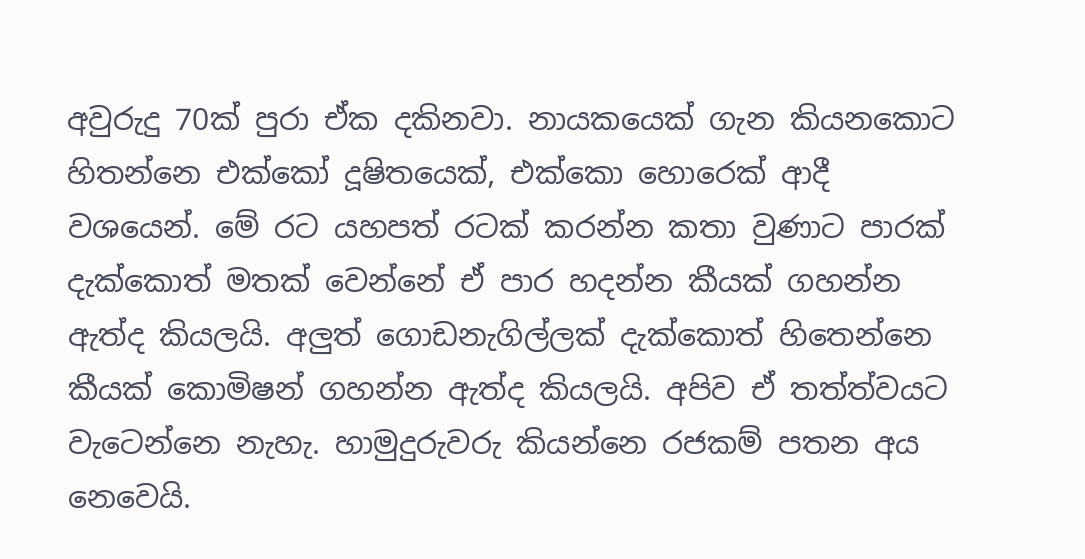අවුරුදු 70ක් පුරා ඒක දකිනවා. නායකයෙක් ගැන කියනකොට හිතන්නෙ එක්කෝ දූෂිතයෙක්, එක්කො හොරෙක් ආදී වශයෙන්. මේ රට යහපත් රටක් කරන්න කතා වුණාට පාරක් දැක්කොත් මතක් වෙන්නේ ඒ පාර හදන්න කීයක් ගහන්න ඇත්ද කියලයි. අලුත් ගොඩනැගිල්ලක් දැක්කොත් හිතෙන්නෙ කීයක් කොමිෂන් ගහන්න ඇත්ද කියලයි. අපිව ඒ තත්ත්වයට වැටෙන්නෙ නැහැ. හාමුදුරුවරු කියන්නෙ රජකම් පතන අය නෙවෙයි.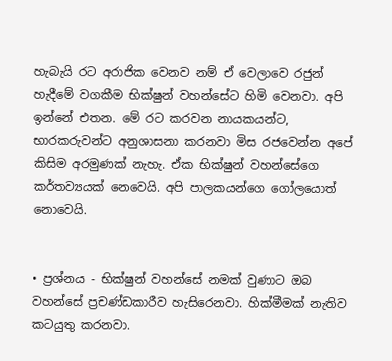හැබැයි රට අරාජික වෙනව නම් ඒ වෙලාවෙ රජුන් හැදීමේ වගකීම භික්ෂුන් වහන්සේට හිමි වෙනවා. අපි ඉන්නේ එතන. මේ රට කරවන නායකයන්ට, භාරකරුවන්ට අනුශාසනා කරනවා මිස රජවෙන්න අපේ කිසිම අරමුණක් නැහැ. ඒක භික්ෂුන් වහන්සේගෙ කර්තව්‍යයක් නෙවෙයි. අපි පාලකයන්ගෙ ගෝලයොත් නොවෙයි.


• ප්‍රශ්නය - භික්ෂුන් වහන්සේ නමක් වුණාට ඔබ වහන්සේ ප්‍රචණ්ඩකාරීව හැසිරෙනවා. හික්මීමක් නැතිව කටයුතු කරනවා.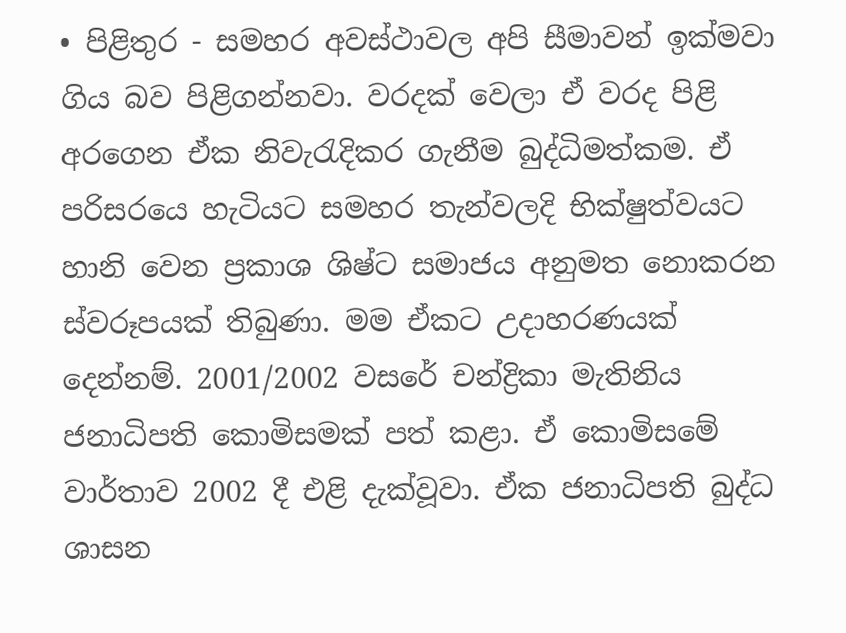• පිළිතුර - සමහර අවස්ථාවල අපි සීමාවන් ඉක්මවා ගිය බව පිළිගන්නවා. වරදක් වෙලා ඒ වරද පිළි අරගෙන ඒක නිවැරැදිකර ගැනීම බුද්ධිමත්කම. ඒ පරිසරයෙ හැටියට සමහර තැන්වලදි භික්ෂුත්වයට හානි වෙන ප්‍රකාශ ශිෂ්ට සමාජය අනුමත නොකරන ස්වරූපයක් තිබුණා. මම ඒකට උදාහරණයක් දෙන්නම්. 2001/2002 වසරේ චන්ද්‍රිකා මැතිනිය ජනාධිපති කොමිසමක් පත් කළා. ඒ කොමිසමේ වාර්තාව 2002 දී එළි දැක්වූවා. ඒක ජනාධිපති බුද්ධ ශාසන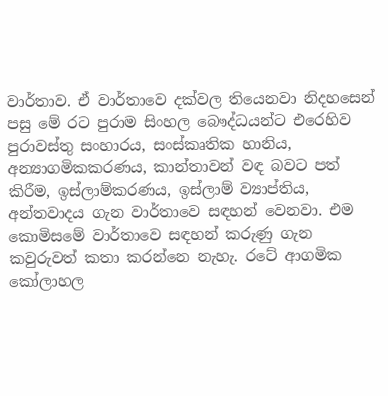වාර්තාව. ඒ වාර්තාවෙ දක්වල තියෙනවා නිදහසෙන් පසු මේ රට පුරාම සිංහල බෞද්ධයන්ට එරෙහිව පුරාවස්තු සංහාරය, සංස්කෘතික හානිය, අන්‍යාගමිකකරණය, කාන්තාවන් වඳ බවට පත් කිරීම, ඉස්ලාම්කරණය, ඉස්ලාම් ව්‍යාප්තිය, අන්තවාදය ගැන වාර්තාවෙ සඳහන් වෙනවා. එම කොමිසමේ වාර්තාවෙ සඳහන් කරුණු ගැන කවුරුවත් කතා කරන්නෙ නැහැ. රටේ ආගමික කෝලාහල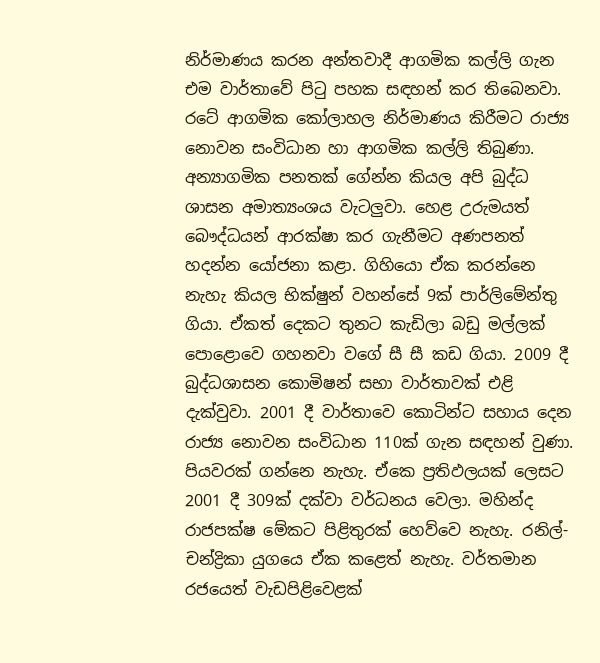නිර්මාණය කරන අන්තවාදී ආගමික කල්ලි ගැන එම වාර්තාවේ පිටු පහක සඳහන් කර තිබෙනවා. රටේ ආගමික කෝලාහල නිර්මාණය කිරීමට රාජ්‍ය නොවන සංවිධාන හා ආගමික කල්ලි තිබුණා. අන්‍යාගමික පනතක් ගේන්න කියල අපි බුද්ධ ශාසන අමාත්‍යංශය වැටලුවා. හෙළ උරුමයත් බෞද්ධයන් ආරක්ෂා කර ගැනීමට අණපනත් හදන්න යෝජනා කළා. ගිහියො ඒක කරන්නෙ නැහැ කියල භික්ෂුන් වහන්සේ 9ක් පාර්ලිමේන්තු ගියා. ඒකත් දෙකට තුනට කැඩිලා බඩු මල්ලක් පොළොවෙ ගහනවා වගේ සී සී කඩ ගියා. 2009 දී බුද්ධශාසන කොමිෂන් සභා වාර්තාවක් එළි දැක්වුවා. 2001 දී වාර්තාවෙ කොටින්ට සහාය දෙන රාජ්‍ය නොවන සංවිධාන 110ක් ගැන සඳහන් වුණා. පියවරක් ගන්නෙ නැහැ. ඒකෙ ප්‍රතිඵලයක් ලෙසට 2001 දී 309ක් දක්වා වර්ධනය වෙලා. මහින්ද රාජපක්ෂ මේකට පිළිතුරක් හෙව්වෙ නැහැ. රනිල්-චන්ද්‍රිකා යුගයෙ ඒක කළෙත් නැහැ. වර්තමාන රජයෙත් වැඩපිළිවෙළක්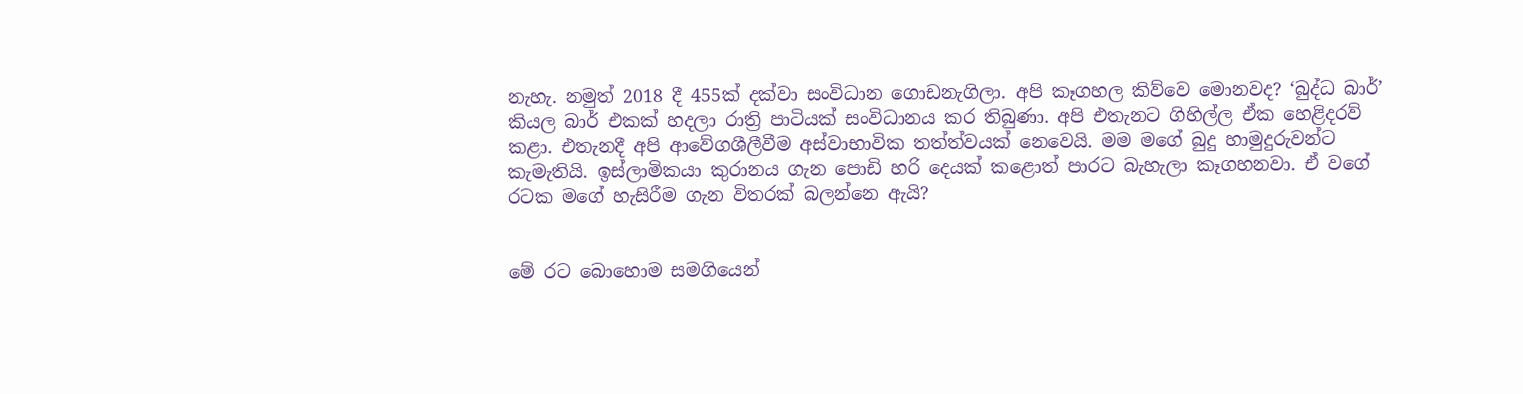නැහැ. නමුත් 2018 දී 455ක් දක්වා සංවිධාන ගොඩනැගිලා. අපි කෑගහල කිව්වෙ මොනවද? ‘බුද්ධ බාර්’ කියල බාර් එකක් හදලා රාත්‍රි පාටියක් සංවිධානය කර තිබුණා. අපි එතැනට ගිහිල්ල ඒක හෙළිදරව් කළා. එතැනදී අපි ආවේගශීලීවීම අස්වාභාවික තත්ත්වයක් නෙවෙයි. මම මගේ බුදු හාමුදුරුවන්ට කැමැතියි. ඉස්ලාමිකයා කුරානය ගැන පොඩි හරි දෙයක් කළොත් පාරට බැහැලා කෑගහනවා. ඒ වගේ රටක මගේ හැසිරීම ගැන විතරක් බලන්නෙ ඇයි?


මේ රට බොහොම සමගියෙන්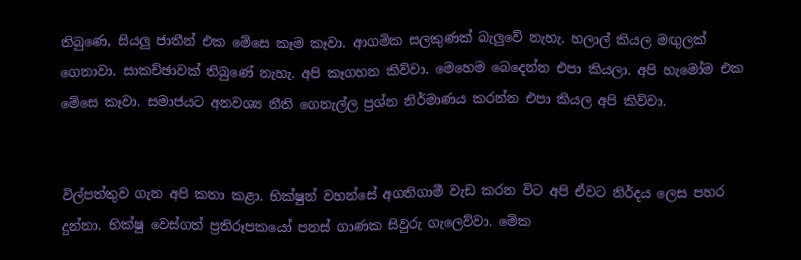තිබුණෙ, සියලු ජාතීන් එක මේසෙ කෑම කෑවා. ආගමික සලකුණක් බැලුවේ නැහැ. හලාල් කියල මඟුලක් ගෙනාවා. සාකච්ඡාවක් තිබුණේ නැහැ. අපි කෑගහන කිව්වා. මෙහෙම බෙදෙන්න එපා කියලා. අපි හැමෝම එක මේසෙ කෑවා. සමාජයට අනවශ්‍ය නීති ගෙනැල්ල ප්‍රශ්න නිර්මාණය කරන්න එපා කියල අපි කිව්වා.


විල්පත්තුව ගැන අපි කතා කළා. භික්ෂුන් වහන්සේ අගතිගාමී වැඩ කරන විට අපි ඒවට නිර්දය ලෙස පහර දුන්නා. භික්ෂු වෙස්ගත් ප්‍රතිරූපකයෝ පනස් ගාණක සිවුරු ගැලෙව්වා. මේක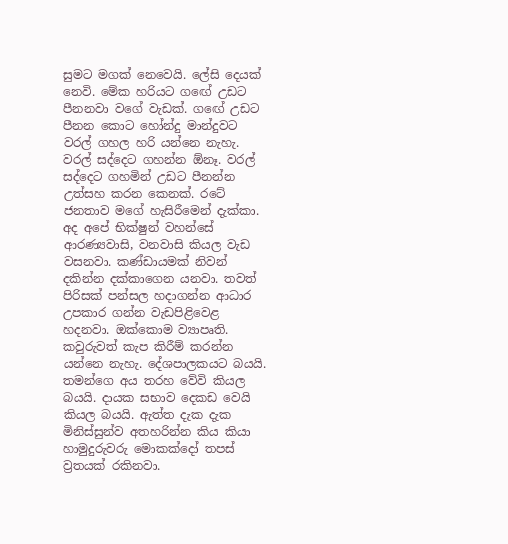සුමට මගක් නෙවෙයි. ලේසි දෙයක් නෙවි. මේක හරියට ගඟේ උඩට පීනනවා වගේ වැඩක්. ගඟේ උඩට පීනන කොට හෝන්දු මාන්දුවට වරල් ගහල හරි යන්නෙ නැහැ. වරල් සද්දෙට ගහන්න ඕනෑ. වරල් සද්දෙට ගහමින් උඩට පීනන්න උත්සහ කරන කෙනක්. රටේ ජනතාව මගේ හැසිරීමෙන් දැක්කා. අද අපේ භික්ෂුන් වහන්සේ ආරණ්‍යවාසි, වනවාසි කියල වැඩ වසනවා. කණ්ඩායමක් නිවන් දකින්න දක්කාගෙන යනවා. තවත් පිරිසක් පන්සල හදාගන්න ආධාර උපකාර ගන්න වැඩපිළිවෙළ හදනවා. ඔක්කොම ව්‍යාපෘති. කවුරුවත් කැප කිරීම් කරන්න යන්නෙ නැහැ. දේශපාලකයට බයයි. තමන්ගෙ අය තරහ වේවි කියල බයයි. දායක සභාව දෙකඩ වෙයි කියල බයයි. ඇත්ත දැක දැක මිනිස්සුන්ව අතහරින්න කිය කියා හාමුදුරුවරු මොකක්දෝ තපස් ව්‍රතයක් රකිනවා.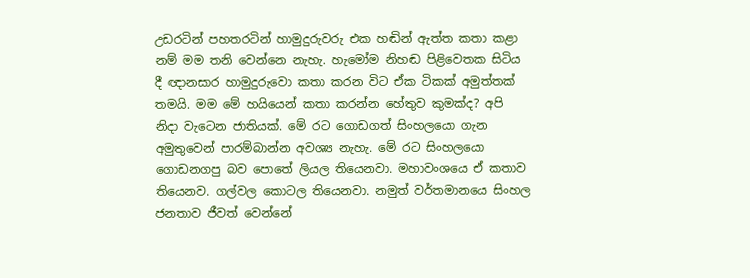උඩරටින් පහතරටින් හාමුදුරුවරු එක හඬින් ඇත්ත කතා කළා නම් මම තනි වෙන්නෙ නැහැ. හැමෝම නිහඬ පිළිවෙතක සිටිය දී ඥානසාර හාමුදුරුවො කතා කරන විට ඒක ටිකක් අමුත්තක් තමයි. මම මේ හයියෙන් කතා කරන්න හේතුව කුමක්ද? අපි නිදා වැටෙන ජාතියක්. මේ රට ගොඩගත් සිංහලයො ගැන අමුතුවෙන් පාරම්බාන්න අවශ්‍ය නැහැ. මේ රට සිංහලයො ගොඩනගපු බව පොතේ ලියල තියෙනවා. මහාවංශයෙ ඒ කතාව තියෙනව. ගල්වල කොටල තියෙනවා. නමුත් වර්තමානයෙ සිංහල ජනතාව ජීවත් වෙන්නේ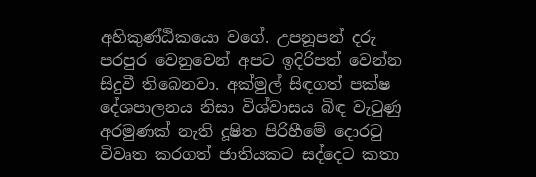අහිකුණ්ඨිකයො වගේ. උපනූපන් දරු පරපුර වෙනුවෙන් අපට ඉදිරිපත් වෙන්න සිදුවී තිබෙනවා. අක්මුල් සිඳගත් පක්ෂ දේශපාලනය නිසා විශ්වාසය බිඳ වැටුණු අරමුණක් නැති දූෂිත පිරිහීමේ දොරටු විවෘත කරගත් ජාතියකට සද්දෙට කතා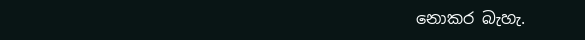නොකර බැහැ.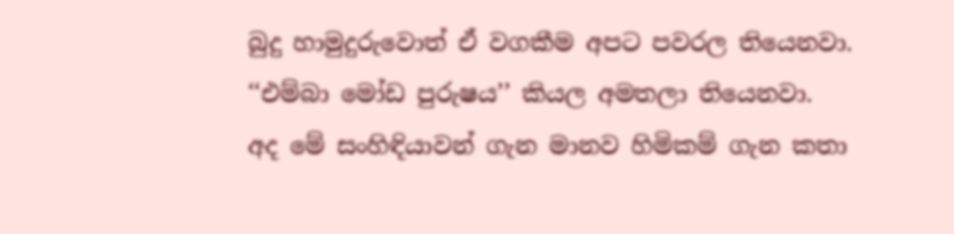බුදු හාමුදුරුවොත් ඒ වගකීම අපට පවරල තියෙනවා. ‘‘එම්බා මෝඩ පුරුෂය’’ කියල අමතලා තියෙනවා.
අද මේ සංහිඳියාවන් ගැන මානව හිමිකම් ගැන කතා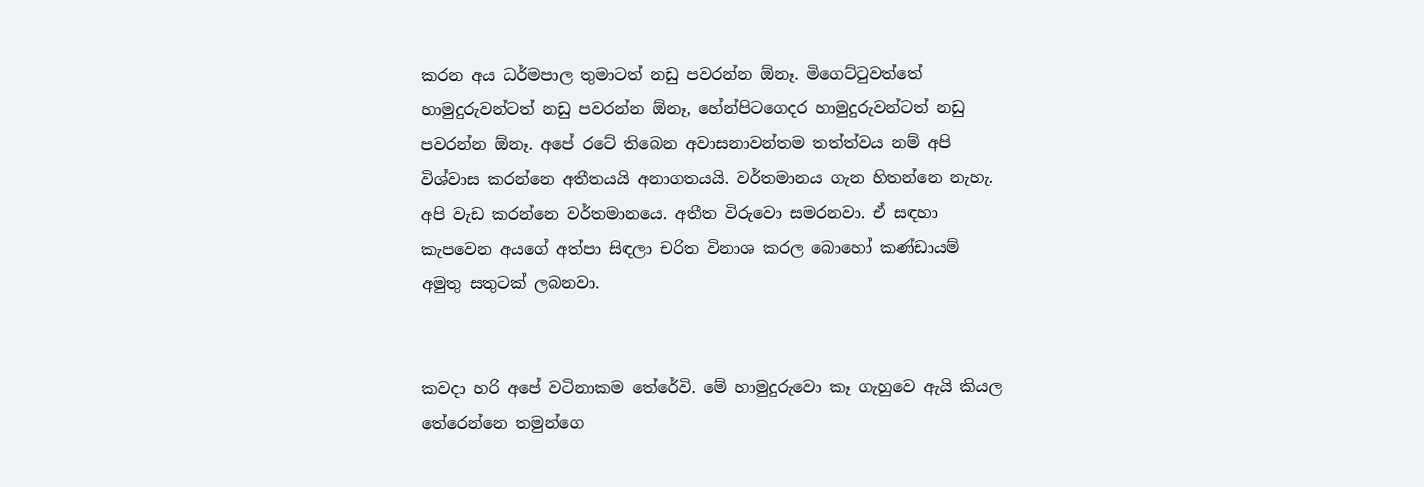කරන අය ධර්මපාල තුමාටත් නඩු පවරන්න ඕනෑ. මිගෙට්ටුවත්තේ හාමුදුරුවන්ටත් නඩු පවරන්න ඕනෑ, හේන්පිටගෙදර හාමුදුරුවන්ටත් නඩු පවරන්න ඕනෑ. අපේ රටේ තිබෙන අවාසනාවන්තම තත්ත්වය නම් අපි විශ්වාස කරන්නෙ අතීතයයි අනාගතයයි. වර්තමානය ගැන හිතන්නෙ නැහැ. අපි වැඩ කරන්නෙ වර්තමානයෙ. අතීත විරුවො සමරනවා. ඒ සඳහා කැපවෙන අයගේ අත්පා සිඳලා චරිත විනාශ කරල බොහෝ කණ්ඩායම් අමුතු සතුටක් ලබනවා.


කවදා හරි අපේ වටිනාකම තේරේවි. මේ හාමුදුරුවො කෑ ගැහුවෙ ඇයි කියල තේරෙන්නෙ තමුන්ගෙ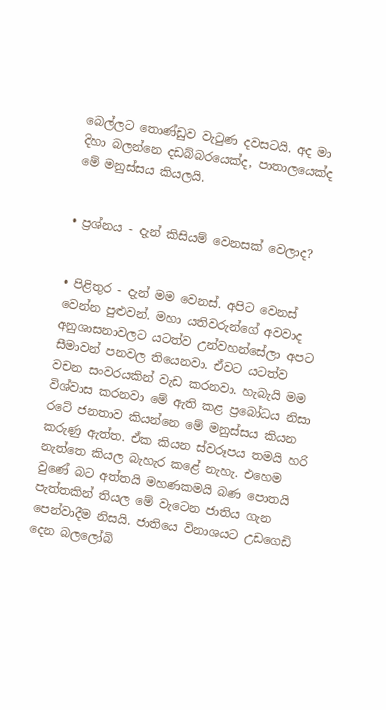බෙල්ලට තොණ්ඩුව වැටුණ දවසටයි. අද මා දිහා බලන්නෙ දඩබ්බරයෙක්ද, පාතාලයෙක්ද මේ මනුස්සය කියලයි.


• ප්‍රශ්නය - දැන් කිසියම් වෙනසක් වෙලාද?


• පිළිතුර - දැන් මම වෙනස්. අපිට වෙනස් වෙන්න පුළුවන්. මහා යතිවරුන්ගේ අවවාද අනුශාසනාවලට යටත්ව උන්වහන්සේලා අපට සීමාවන් පනවල තියෙනවා. ඒවට යටත්ව වචන සංවරයකින් වැඩ කරනවා. හැබැයි මම විශ්වාස කරනවා මේ ඇති කළ ප්‍රබෝධය නිසා රටේ ජනතාව කියන්නෙ මේ මනුස්සය කියන කරුණු ඇත්ත. ඒක කියන ස්වරූපය තමයි හරි නැත්තෙ කියල බැහැර කළේ නැහැ. එහෙම වුණේ බට අත්තයි මහණකමයි බණ පොතයි පැත්තකින් තියල මේ වැටෙන ජාතිය ගැන පෙන්වාදීම නිසයි. ජාතියෙ විනාශයට උඩගෙඩි දෙන බලලෝබි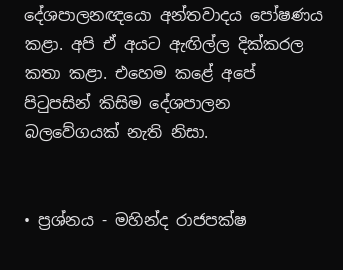දේශපාලනඥයො අන්තවාදය පෝෂණය කළා. අපි ඒ අයට ඇඟිල්ල දික්කරල කතා කළා. එහෙම කළේ අපේ පිටුපසින් කිසිම දේශපාලන බලවේගයක් නැති නිසා.


• ප්‍රශ්නය - මහින්ද රාජපක්ෂ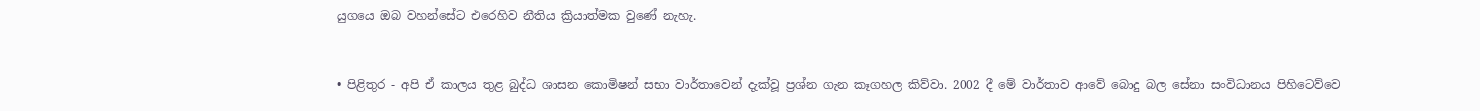යුගයෙ ඔබ වහන්සේට එරෙහිව නීතිය ක්‍රියාත්මක වුණේ නැහැ.


• පිළිතුර - අපි ඒ කාලය තුළ බුද්ධ ශාසන කොමිෂන් සභා වාර්තාවෙන් දැක්වූ ප්‍රශ්න ගැන කෑගහල කිව්වා. 2002 දී මේ වාර්තාව ආවේ බොදු බල සේනා සංවිධානය පිහිටෙව්වෙ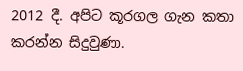2012 දී. අපිට කූරගල ගැන කතා කරන්න සිදුවුණා.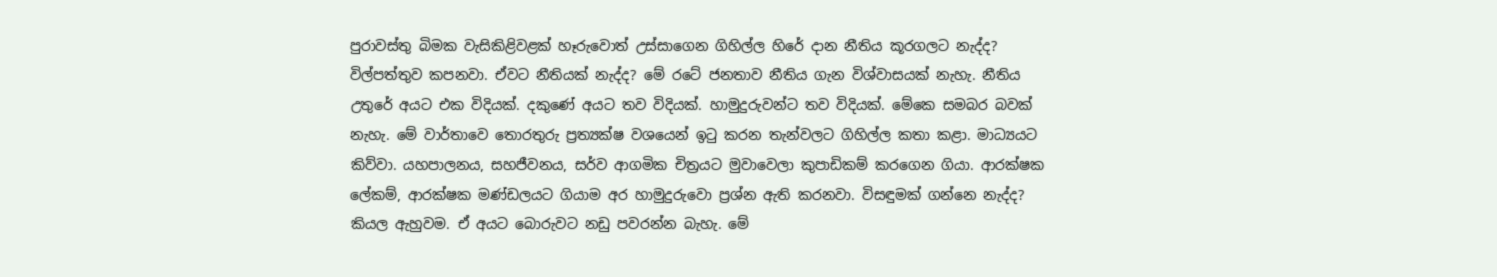පුරාවස්තු බිමක වැසිකිළිවළක් හෑරුවොත් උස්සාගෙන ගිහිල්ල හිරේ දාන නීතිය කූරගලට නැද්ද? විල්පත්තුව කපනවා. ඒවට නීතියක් නැද්ද? මේ රටේ ජනතාව නීතිය ගැන විශ්වාසයක් නැහැ. නීතිය උතුරේ අයට එක විදියක්. දකුණේ අයට තව විදියක්. හාමුදුරුවන්ට තව විදියක්. මේකෙ සමබර බවක් නැහැ. මේ වාර්තාවෙ තොරතුරු ප්‍රත්‍යක්ෂ වශයෙන් ඉටු කරන තැන්වලට ගිහිල්ල කතා කළා. මාධ්‍යයට කිව්වා. යහපාලනය, සහජීවනය, සර්ව ආගමික චිත්‍රයට මුවාවෙලා කුපාඩිකම් කරගෙන ගියා. ආරක්ෂක ලේකම්, ආරක්ෂක මණ්ඩලයට ගියාම අර හාමුදුරුවො ප්‍රශ්න ඇති කරනවා. විසඳුමක් ගන්නෙ නැද්ද? කියල ඇහුවම. ඒ අයට බොරුවට නඩු පවරන්න බැහැ. මේ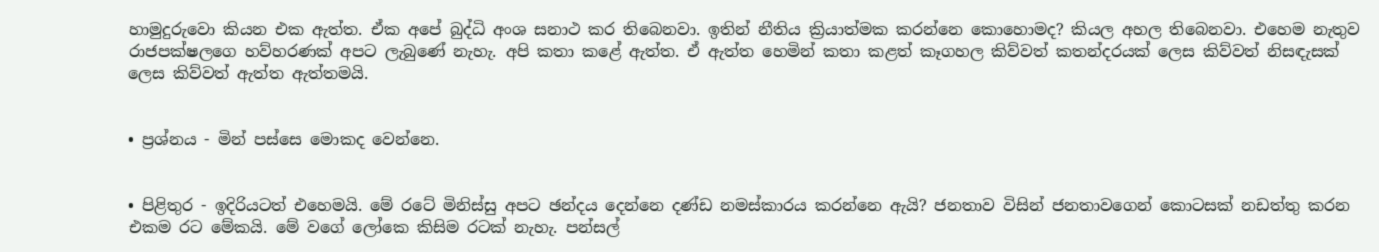හාමුදුරුවො කියන එක ඇත්ත. ඒක අපේ බුද්ධි අංශ සනාථ කර තිබෙනවා. ඉතින් නීතිය ක්‍රියාත්මක කරන්නෙ කොහොමද? කියල අහල තිබෙනවා. එහෙම නැතුව රාජපක්ෂලගෙ හව්හරණක් අපට ලැබුණේ නැහැ. අපි කතා කළේ ඇත්ත. ඒ ඇත්ත හෙමින් කතා කළත් කෑගහල කිව්වත් කතන්දරයක් ලෙස කිව්වත් නිසඳැසක් ලෙස කිව්වත් ඇත්ත ඇත්තමයි.


• ප්‍රශ්නය - මින් පස්සෙ මොකද වෙන්නෙ.


• පිළිතුර - ඉදිරියටත් එහෙමයි. මේ රටේ මිනිස්සු අපට ඡන්දය දෙන්නෙ දණ්ඩ නමස්කාරය කරන්නෙ ඇයි? ජනතාව විසින් ජනතාවගෙන් කොටසක් නඩත්තු කරන එකම රට මේකයි. මේ වගේ ලෝකෙ කිසිම රටක් නැහැ. පන්සල්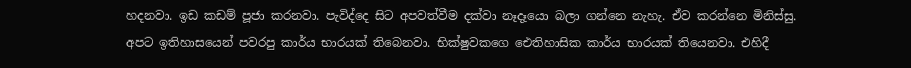හදනවා. ඉඩ කඩම් පූජා කරනවා. පැවිද්දෙ සිට අපවත්වීම දක්වා නෑදෑයො බලා ගන්නෙ නැහැ. ඒව කරන්නෙ මිනිස්සු. අපට ඉතිහාසයෙන් පවරපු කාර්ය භාරයක් තිබෙනවා. භික්ෂුවකගෙ ඓතිහාසික කාර්ය භාරයක් තියෙනවා. එහිදී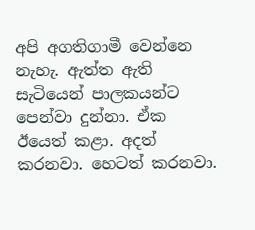අපි අගතිගාමී වෙන්නෙ නැහැ. ඇත්ත ඇති සැටියෙන් පාලකයන්ට පෙන්වා දුන්නා. ඒක ඊයෙත් කළා. අදත් කරනවා. හෙටත් කරනවා.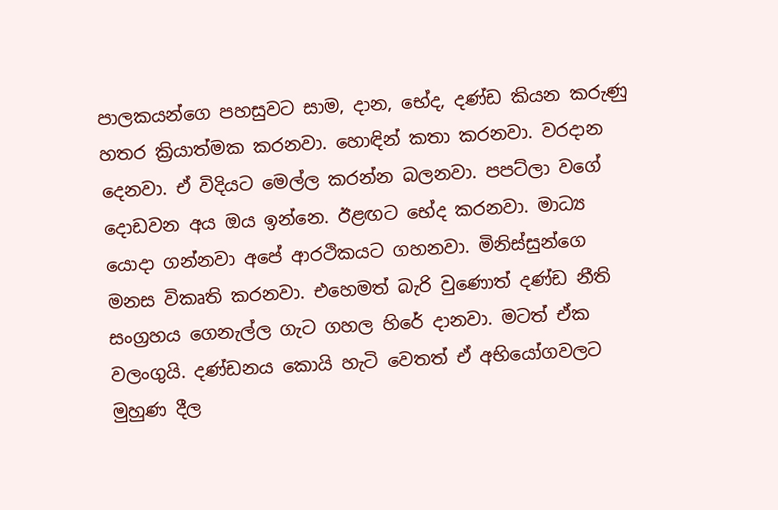පාලකයන්ගෙ පහසුවට සාම, දාන, භේද, දණ්ඩ කියන කරුණු හතර ක්‍රියාත්මක කරනවා. හොඳින් කතා කරනවා. වරදාන දෙනවා. ඒ විදියට මෙල්ල කරන්න බලනවා. පපට්ලා වගේ දොඩවන අය ඔය ඉන්නෙ. ඊළඟට භේද කරනවා. මාධ්‍ය යොදා ගන්නවා අපේ ආරථිකයට ගහනවා. මිනිස්සුන්ගෙ මනස විකෘති කරනවා. එහෙමත් බැරි වුණොත් දණ්ඩ නීති සංග්‍රහය ගෙනැල්ල ගැට ගහල හිරේ දානවා. මටත් ඒක වලංගුයි. දණ්ඩනය කොයි හැටි වෙතත් ඒ අභියෝගවලට මුහුණ දීල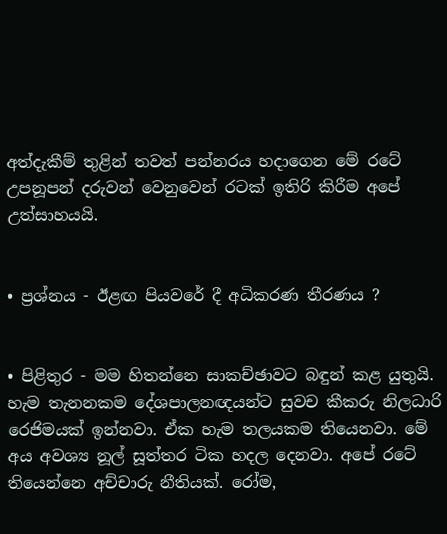අත්දැකීම් තුළින් තවත් පන්නරය හදාගෙන මේ රටේ උපනූපන් දරුවන් වෙනුවෙන් රටක් ඉතිරි කිරීම අපේ උත්සාහයයි.


• ප්‍රශ්නය - ඊළඟ පියවරේ දී අධිකරණ තීරණය ?


• පිළිතුර - මම හිතන්නෙ සාකච්ඡාවට බඳුන් කළ යුතුයි. හැම තැනනකම දේශපාලනඥයන්ට සුවච කීකරු නිලධාරි රෙජිමයක් ඉන්නවා. ඒක හැම තලයකම තියෙනවා. මේ අය අවශ්‍ය නූල් සූත්තර ටික හදල දෙනවා. අපේ රටේ තියෙන්නෙ අච්චාරු නීතියක්. රෝම,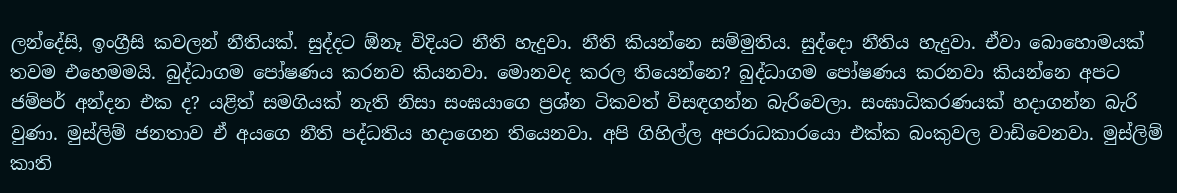ලන්දේසි, ඉංග්‍රීසි කවලන් නීතියක්. සුද්දට ඕනෑ විදියට නීති හැදුවා. නීති කියන්නෙ සම්මුතිය. සුද්දො නීතිය හැදුවා. ඒවා බොහොමයක් තවම එහෙමමයි. බුද්ධාගම පෝෂණය කරනව කියනවා. මොනවද කරල තියෙන්නෙ? බුද්ධාගම පෝෂණය කරනවා කියන්නෙ අපට ජම්පර් අන්දන එක ද? යළිත් සමගියක් නැති නිසා සංඝයාගෙ ප්‍රශ්න ටිකවත් විසඳගන්න බැරිවෙලා. සංඝාධිකරණයක් හදාගන්න බැරි වුණා. මුස්ලිම් ජනතාව ඒ අයගෙ නීති පද්ධතිය හදාගෙන තියෙනවා. අපි ගිහිල්ල අපරාධකාරයො එක්ක බංකුවල වාඩිවෙනවා. මුස්ලිම් කාති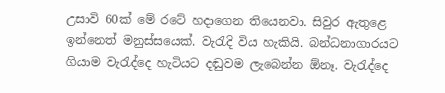උසාවි 60ක් මේ රටේ හදාගෙන තියෙනවා. සිවුර ඇතුළෙ ඉන්නෙත් මනුස්සයෙක්. වැරැදි විය හැකියි. බන්ධනාගාරයට ගියාම වැරැද්දෙ හැටියට දඬුවම ලැබෙන්න ඕනෑ. වැරැද්දෙ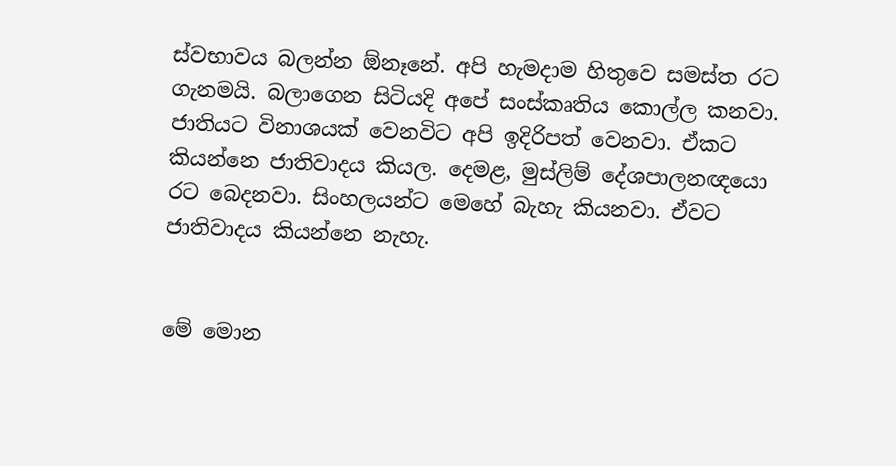ස්වභාවය බලන්න ඕනෑනේ. අපි හැමදාම හිතුවෙ සමස්ත රට ගැනමයි. බලාගෙන සිටියදි අපේ සංස්කෘතිය කොල්ල කනවා. ජාතියට විනාශයක් වෙනවිට අපි ඉදිරිපත් වෙනවා. ඒකට කියන්නෙ ජාතිවාදය කියල. දෙමළ, මුස්ලිම් දේශපාලනඥයො රට බෙදනවා. සිංහලයන්ට මෙහේ බැහැ කියනවා. ඒවට ජාතිවාදය කියන්නෙ නැහැ.


මේ මොන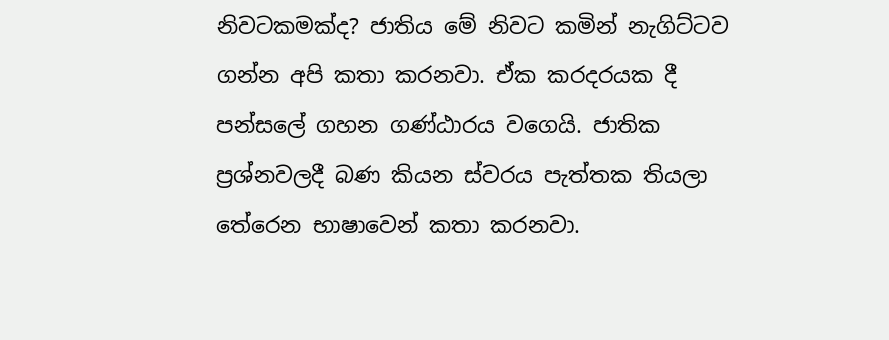නිවටකමක්ද? ජාතිය මේ නිවට කමින් නැගිට්ටව ගන්න අපි කතා කරනවා. ඒක කරදරයක දී පන්සලේ ගහන ගණ්ඨාරය වගෙයි. ජාතික ප්‍රශ්නවලදී බණ කියන ස්වරය පැත්තක තියලා තේරෙන භාෂාවෙන් කතා කරනවා.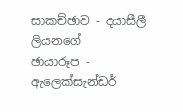සාකච්ඡාව - දයාසීලී ලියනගේ
ඡායාරූප - ඇලෙක්සැන්ඩර්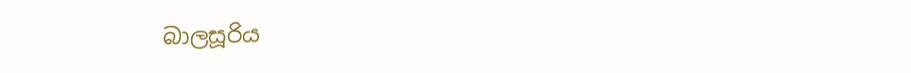බාලසූරිය